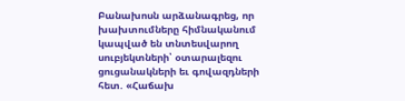Բանախոսն արձանագրեց, որ խախտումները հիմնականում կապված են տնտեսվարող սուբյեկտների՝ օտարալեզու ցուցանակների եւ գովազդների հետ. «Հաճախ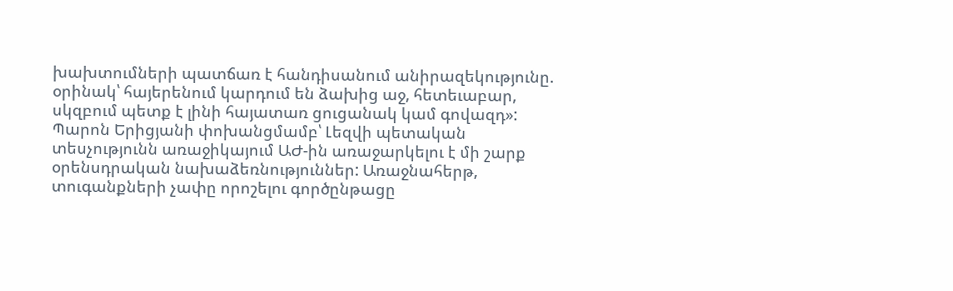խախտումների պատճառ է հանդիսանում անիրազեկությունը. օրինակ՝ հայերենում կարդում են ձախից աջ, հետեւաբար, սկզբում պետք է լինի հայատառ ցուցանակ կամ գովազդ»:
Պարոն Երիցյանի փոխանցմամբ՝ Լեզվի պետական տեսչությունն առաջիկայում ԱԺ-ին առաջարկելու է մի շարք օրենսդրական նախաձեռնություններ: Առաջնահերթ, տուգանքների չափը որոշելու գործընթացը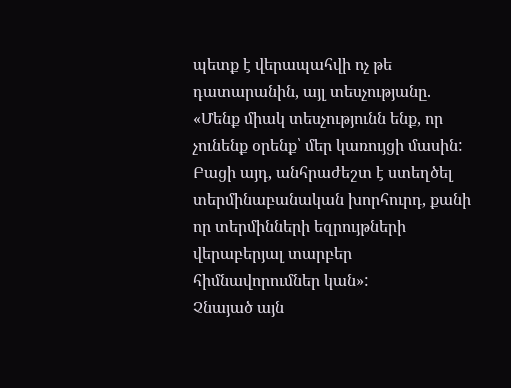պետք է վերապահվի ոչ թե դատարանին, այլ տեսչությանը. «Մենք միակ տեսչությունն ենք, որ չունենք օրենք՝ մեր կառույցի մասին: Բացի այդ, անհրաժեշտ է ստեղծել տերմինաբանական խորհուրդ, քանի որ տերմինների եզրույթների վերաբերյալ տարբեր հիմնավորումներ կան»:
Չնայած այն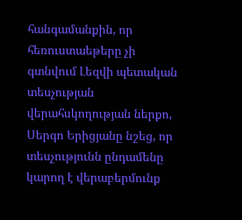հանգամանքին, որ հեռուստաեթերը չի գտնվում Լեզվի պետական տեսչության վերահսկողության ներքո, Սերգո Երիցյանը նշեց, որ տեսչությունն ընդամենը կարող է վերաբերմունք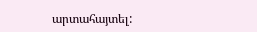արտահայտել: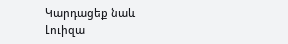Կարդացեք նաև
Լուիզա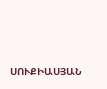ՍՈՒՔԻԱՍՅԱՆ